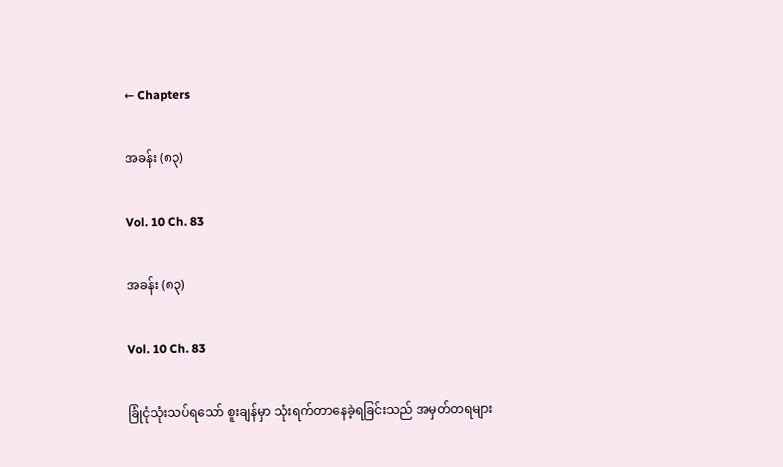← Chapters

အခန်း (၈၃)

Vol. 10 Ch. 83

အခန်း (၈၃)

Vol. 10 Ch. 83

ခြုံငုံသုံးသပ်ရသော် စူးချန်မှာ သုံးရက်တာနေခဲ့ရခြင်းသည် အမှတ်တရများ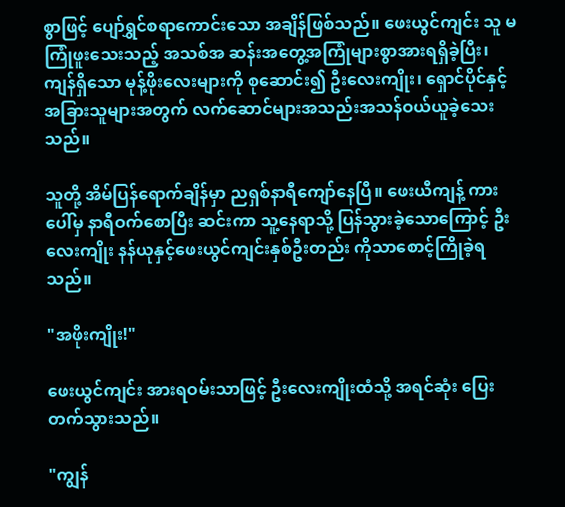စွာဖြင့် ပျော်ရွှင်စရာကောင်းသော အချိန်ဖြစ်သည်။ ဖေးယွင်ကျင်း သူ မကြုံဖူးသေးသည့် အသစ်အ ဆန်းအတွေ့အကြုံများစွာအားရရှိခဲ့ပြီး၊ ကျန်ရှိသော မုန့်ဖိုးလေးများကို စုဆောင်း၍ ဦးလေးကျိုး၊ ရှောင်ပိုင်နှင့် အခြားသူများအတွက် လက်ဆောင်များအသည်းအသန်ဝယ်ယူခဲ့သေးသည်။

သူတို့ အိမ်ပြန်ရောက်ချိန်မှာ ညရှစ်နာရီကျော်နေပြီ။ ဖေးယီကျန့် ကားပေါ်မှ နာရီဝက်စောပြီး ဆင်းကာ သူ့နေရာသို့ ပြန်သွားခဲ့သောကြောင့် ဦးလေးကျိုး နန်ယုနှင့်ဖေးယွင်ကျင်းနှစ်ဦးတည်း ကိုသာစောင့်ကြိုခဲ့ရသည်။

"အဖိုးကျိုး!"

ဖေးယွင်ကျင်း အားရဝမ်းသာဖြင့် ဦးလေးကျိုးထံသို့ အရင်ဆုံး ပြေးတက်သွားသည်။

"ကျွန်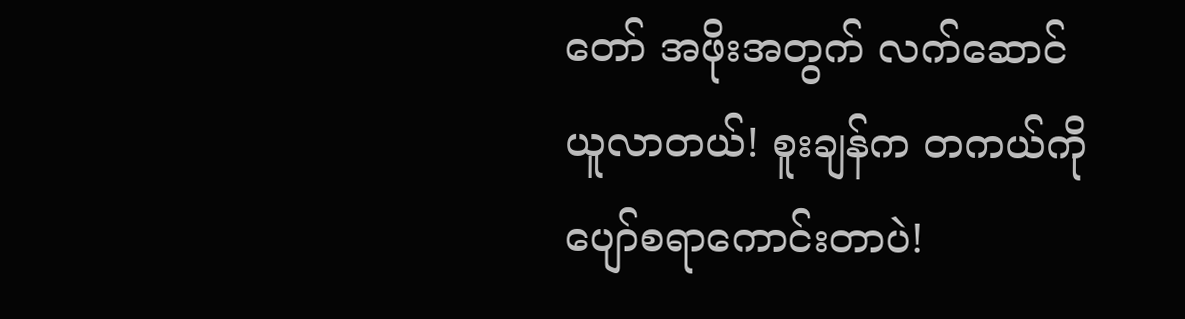တော် အဖိုးအတွက် လက်ဆောင် ယူလာတယ်! စူးချန်က တကယ်ကို ပျော်စရာကောင်းတာပဲ!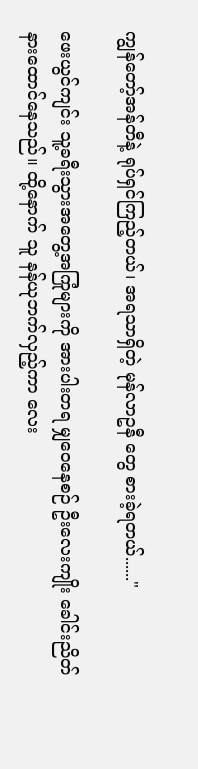ကျွန်တော့်အန်တီနဲ့ ရုပ်ရှင်ကြည့်တယ်၊ အရသာရှိတဲ့ မုန်လာဥနီ တွေ စားခဲ့ရတယ်......"

ဖေးယွင်ကျင်း သူ့ခရီးသွားအတွေ့အကြုံများကို အားပါးတရ မျှဝေနေစဉ် ဦးလေးကျိုး ခေါင်းညိတ်နားထောင်နေသည်။ ထို့နောက် သူ နန်ယုဘက်လှည့်ကာ လေး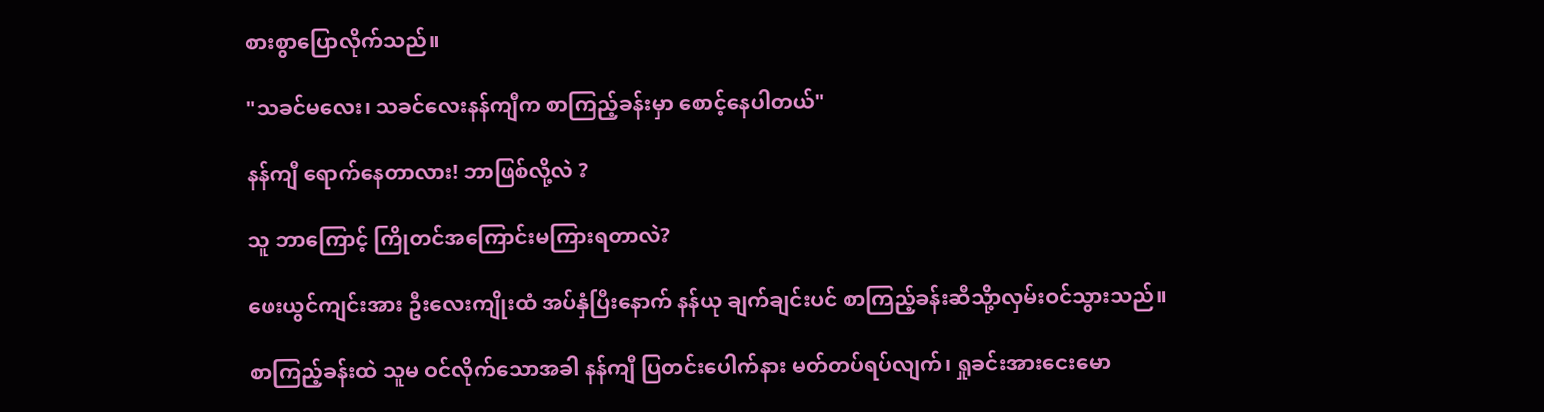စားစွာပြောလိုက်သည်။

"သခင်မလေး၊ သခင်လေးနန်ကျီက စာကြည့်ခန်းမှာ စောင့်နေပါတယ်"

နန်ကျီ ရောက်နေတာလား! ဘာဖြစ်လို့လဲ ?

သူ ဘာကြောင့် ကြိုတင်အကြောင်းမကြားရတာလဲ?

ဖေးယွင်ကျင်းအား ဦးလေးကျိုးထံ အပ်နှံပြီးနောက် နန်ယု ချက်ချင်းပင် စာကြည့်ခန်းဆီသို့ာလှမ်းဝင်သွားသည်။

စာကြည့်ခန်းထဲ သူမ ဝင်လိုက်သောအခါ နန်ကျီ ပြတင်းပေါက်နား မတ်တပ်ရပ်လျက်၊ ရှုခင်းအားငေးမော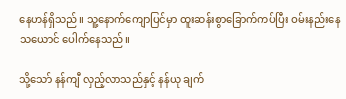နေဟန်ရှိသည်။ သူ့နောက်ကျောပြင်မှာ ထူးဆန်းစွာခြောက်ကပ်ပြီး ဝမ်းနည်းနေသယောင် ပေါက်နေသည်။

သို့သော် နန်ကျီ လှည့်လာသည်နှင့် နန်ယု ချက်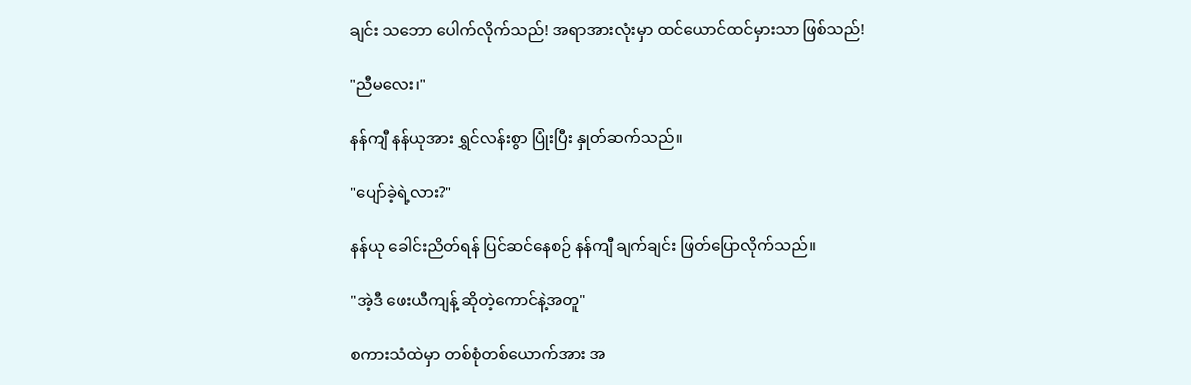ချင်း သဘော ပေါက်လိုက်သည်! အရာအားလုံးမှာ ထင်ယောင်ထင်မှားသာ ဖြစ်သည်!

"ညီမလေး၊"

နန်ကျီ နန်ယုအား ရွှင်လန်းစွာ ပြုံးပြီး နှုတ်ဆက်သည်။

"ပျော်ခဲ့ရဲ့လား?"

နန်ယု ခေါင်းညိတ်ရန် ပြင်ဆင်နေစဉ် နန်ကျီ ချက်ချင်း ဖြတ်ပြောလိုက်သည်။

"အဲ့ဒီ ဖေးယီကျန့် ဆိုတဲ့ကောင်နဲ့အတူ"

စကားသံထဲမှာ တစ်စုံတစ်ယောက်အား အ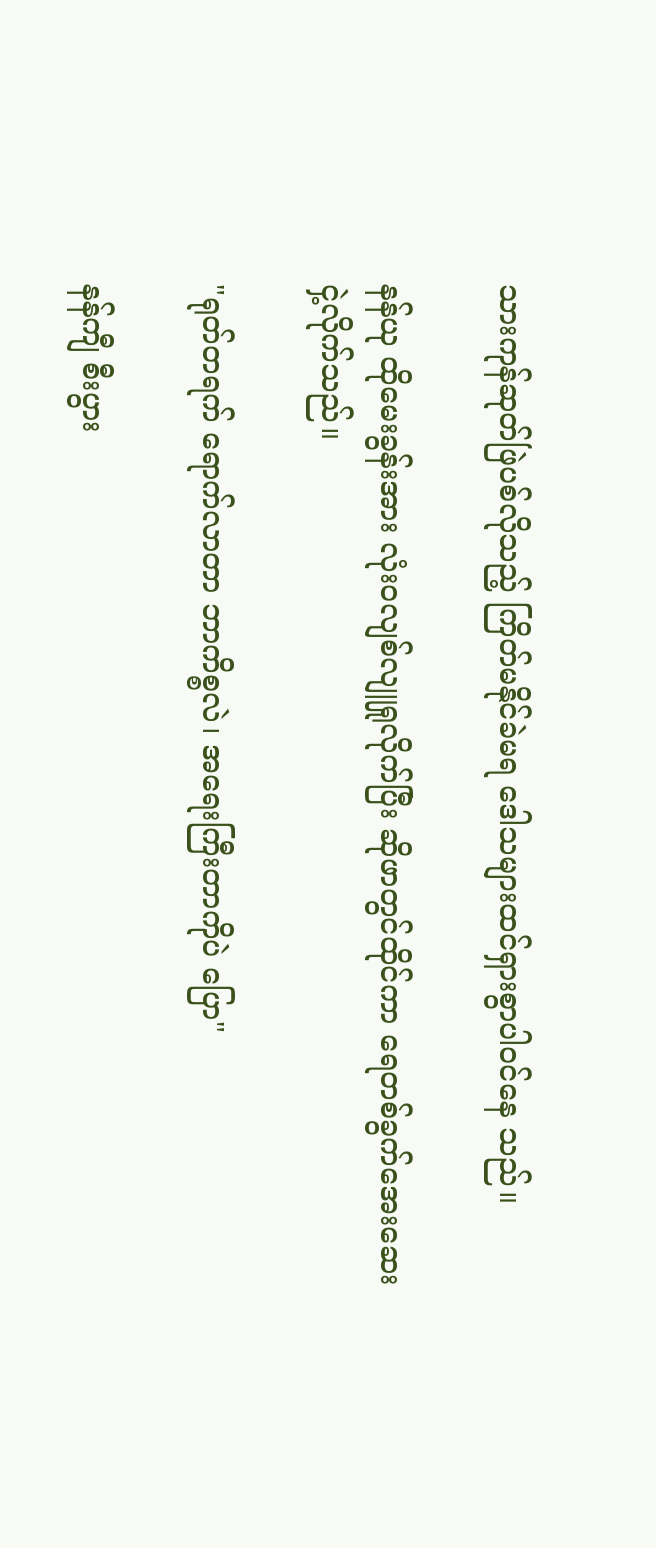သားကုန်ဆုတ်ဖြဲပစ်လိုသည့် ကြိတ်မနိုင်ခဲမရ ဒေါသများထင်ရှားစွာပါဝင်နေ သည်။

နန်ယု ထိုမေးခွန်းအား လုံးဝလျစ်လျူရှုလိုက်ပြီး ဆိုဖာတွင်ထိုင်ကာ ရေတစ်ခွက်အေးဆေးငှဲ့လိုက်သည်။

"ရုတ်တရက် ရောက်လာတာ ဘာကိစ္စလဲ၊ အရေးကြီးတာကိုပဲ ပြော"

နန်ကျီ စီးပွား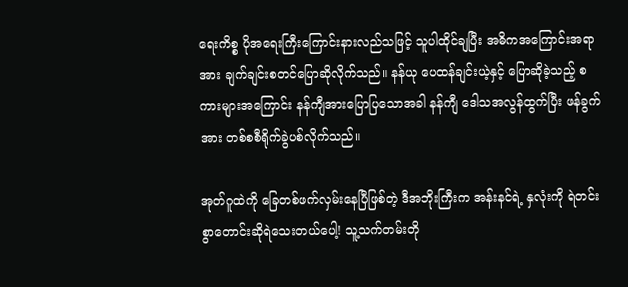ရေးကိစ္စ ပိုအရေးကြီးကြောင်းနားလည်သဖြင့် သူပါထိုင်ချပြီး အဓိကအကြောင်းအရာအား ချက်ချင်းစတင်ပြောဆိုလိုက်သည်။ နန်ယု ပေထန်ချင်းယဲ့နှင့် ပြောဆိုခဲ့သည့် စကားများအကြောင်း နန်ကျီအားပြောပြသောအခါ နန်ကျီ ဒေါသအလွန်ထွက်ပြီး ဖန်ခွက်အား တစ်စစီရိုက်ခွဲပစ်လိုက်သည်။

အုတ်ဂူထဲကို ခြေတစ်ဖက်လှမ်းနေပြီဖြစ်တဲ့ ဒီအဘိုးကြီးက အန်းနင်ရဲ့ နှလုံးကို ရဲတင်းစွာတောင်းဆိုရဲသေးတယ်ပေါ့! သူ့သက်တမ်းတို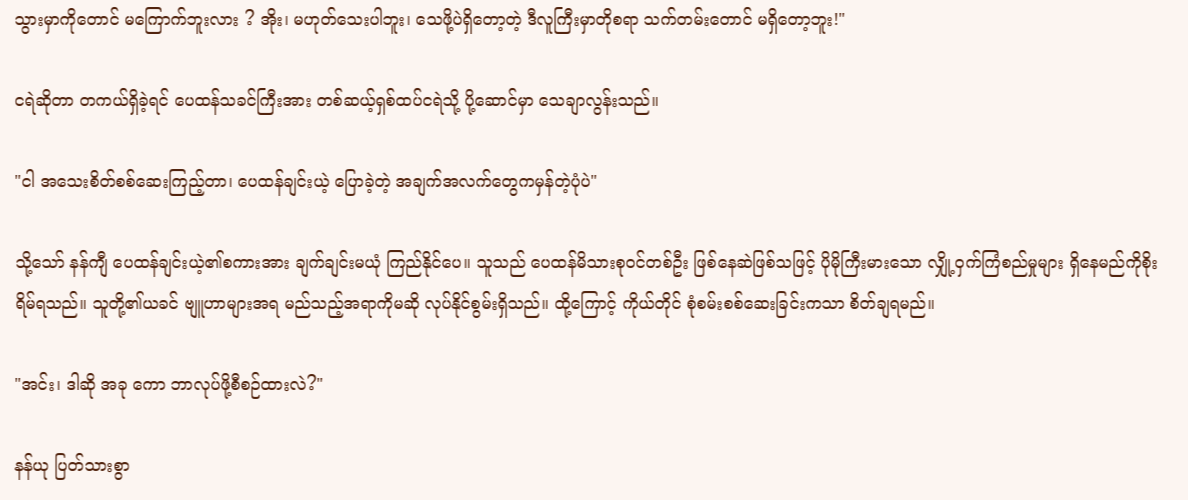သွားမှာကိုတောင် မကြောက်ဘူးလား ? အိုး၊ မဟုတ်သေးပါဘူး၊ သေဖို့ပဲရှိတော့တဲ့ ဒီလူကြီးမှာတိုစရာ သက်တမ်းတောင် မရှိတော့ဘူး!"

ငရဲဆိုတာ တကယ်ရှိခဲ့ရင် ပေထန်သခင်ကြီးအား တစ်ဆယ့်ရှစ်ထပ်ငရဲသို့ ပို့ဆောင်မှာ သေချာလွန်းသည်။

"ငါ အသေးစိတ်စစ်ဆေးကြည့်တာ၊ ပေထန်ချင်းယဲ့ ပြောခဲ့တဲ့ အချက်အလက်တွေကမှန်တဲ့ပုံပဲ"

သို့သော် နန်ကျီ ပေထန်ချင်းယဲ့၏စကားအား ချက်ချင်းမယုံ ကြည်နိုင်ပေ။ သူသည် ပေထန်မိသားစုဝင်တစ်ဦး ဖြစ်နေဆဲဖြစ်သဖြင့် ပိုမိုကြီးမားသော လျှို့ဝှက်ကြံစည်မှုများ ရှိနေမည်ကိုစိုးရိမ်ရသည်။ သူတို့၏ယခင် ဗျူဟာများအရ မည်သည့်အရာကိုမဆို လုပ်နိုင်စွမ်းရှိသည်။ ထို့ကြောင့် ကိုယ်တိုင် စုံစမ်းစစ်ဆေးခြင်းကသာ စိတ်ချရမည်။

"အင်း၊ ဒါဆို အခု ကော ဘာလုပ်ဖို့စီစဉ်ထားလဲ?"

နန်ယု ပြတ်သားစွာ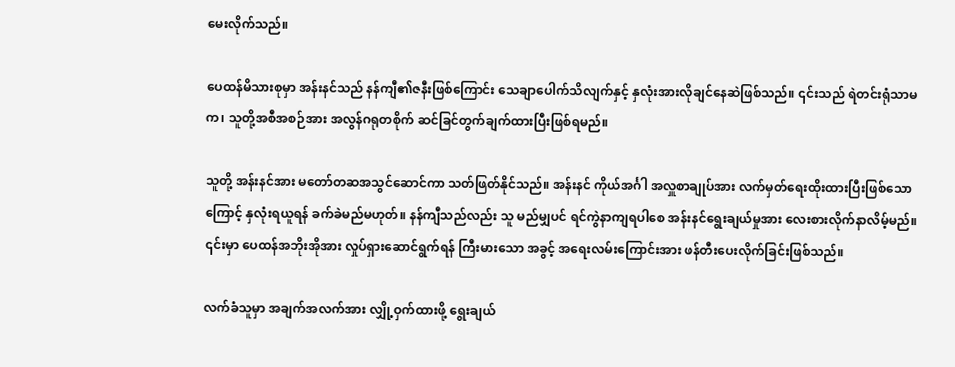မေးလိုက်သည်။

ပေထန်မိသားစုမှာ အန်းနင်သည် နန်ကျီ၏ဇနီးဖြစ်ကြောင်း သေချာပေါက်သိလျက်နှင့် နှလုံးအားလိုချင်နေဆဲဖြစ်သည်။ ၎င်းသည် ရဲတင်းရုံသာမက၊ သူတို့အစီအစဉ်အား အလွန်ဂရုတစိုက် ဆင်ခြင်တွက်ချက်ထားပြီးဖြစ်ရမည်။

သူတို့ အန်းနင်အား မတော်တဆအသွင်ဆောင်ကာ သတ်ဖြတ်နိုင်သည်။ အန်းနင် ကိုယ်အင်္ဂါ အလှူစာချုပ်အား လက်မှတ်ရေးထိုးထားပြီးဖြစ်သောကြောင့် နှလုံးရယူရန် ခက်ခဲမည်မဟုတ်။ နန်ကျီသည်လည်း သူ မည်မျှပင် ရင်ကွဲနာကျရပါစေ အန်းနင်ရွေးချယ်မှုအား လေးစားလိုက်နာလိမ့်မည်။ ၎င်းမှာ ပေထန်အဘိုးအိုအား လှုပ်ရှားဆောင်ရွက်ရန် ကြီးမားသော အခွင့် အရေးလမ်းကြောင်းအား ဖန်တီးပေးလိုက်ခြင်းဖြစ်သည်။

လက်ခံသူမှာ အချက်အလက်အား လျှို့ဝှက်ထားဖို့ ရွေးချယ်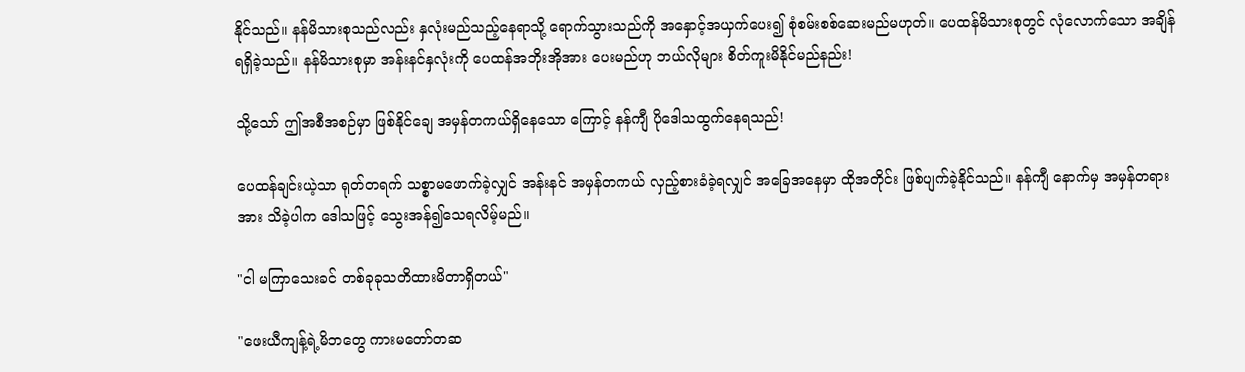နိုင်သည်။ နန်မိသားစုသည်လည်း နှလုံးမည်သည့်နေရာသို့ ရောက်သွားသည်ကို အနှောင့်အယှက်ပေး၍ စုံစမ်းစစ်ဆေးမည်မဟုတ်။ ပေထန်မိသားစုတွင် လုံလောက်သော အချိန်ရရှိခဲ့သည်။ နန်မိသားစုမှာ အန်းနင်နှလုံးကို ပေထန်အဘိုးအိုအား ပေးမည်ဟု ဘယ်လိုများ စိတ်ကူးမိနိုင်မည်နည်း!

သို့သော် ဤအစီအစဉ်မှာ ဖြစ်နိုင်ချေ အမှန်တကယ်ရှိနေသော ကြောင့် နန်ကျီ ပိုဒေါသထွက်နေရသည်!

ပေထန်ချင်းယဲ့သာ ရုတ်တရက် သစ္စာမဖောက်ခဲ့လျှင် အန်းနင် အမှန်တကယ် လှည့်စားခံခဲ့ရလျှင် အခြေအနေမှာ ထိုအတိုင်း ဖြစ်ပျက်ခဲ့နိုင်သည်။ နန်ကျီ နောက်မှ အမှန်တရားအား သိခဲ့ပါက ဒေါသဖြင့် သွေးအန်၍သေရလိမ့်မည်။

"ငါ မကြာသေးခင် တစ်ခုခုသတိထားမိတာရှိတယ်"

"ဖေးယီကျန့်ရဲ့မိဘတွေ ကားမတော်တဆ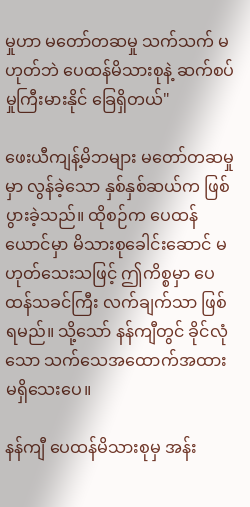မှုဟာ မတော်တဆမှု သက်သက် မဟုတ်ဘဲ ပေထန်မိသားစုနဲ့ ဆက်စပ်မှုကြီးမားနိုင် ခြေရှိတယ်"

ဖေးယီကျန့်မိဘများ မတော်တဆမှုမှာ လွန်ခဲ့သော နှစ်နှစ်ဆယ်က ဖြစ်ပွားခဲ့သည်။ ထိုစဉ်က ပေထန်ယောင်မှာ မိသားစုခေါင်းဆောင် မဟုတ်သေးသဖြင့် ဤကိစ္စမှာ ပေထန်သခင်ကြီး လက်ချက်သာ ဖြစ်ရမည်။ သို့သော် နန်ကျီတွင် ခိုင်လုံ သော သက်သေအထောက်အထား မရှိသေးပေ။

နန်ကျီ ပေထန်မိသားစုမှ အန်း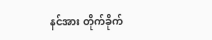နင်အား တိုက်ခိုက်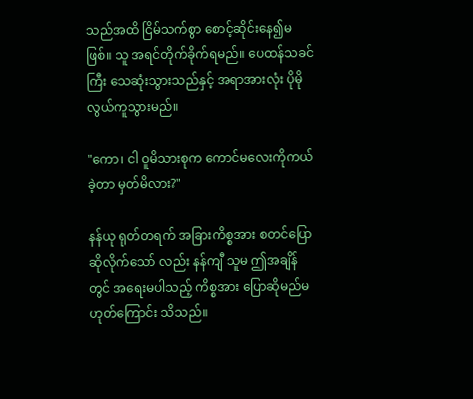သည်အထိ ငြိမ်သက်စွာ စောင့်ဆိုင်းနေ၍မဖြစ်။ သူ အရင်တိုက်ခိုက်ရမည်။ ပေထန်သခင်ကြီး သေဆုံးသွားသည်နှင့် အရာအားလုံး ပိုမို လွယ်ကူသွားမည်။

"ကော၊ ငါ ဝူမိသားစုက ကောင်မလေးကိုကယ်ခဲ့တာ မှတ်မိလား?"

နန်ယု ရုတ်တရက် အခြားကိစ္စအား စတင်ပြောဆိုလိုက်သော် လည်း နန်ကျီ သူမ ဤအချိန်တွင် အရေးမပါသည့် ကိစ္စအား ပြောဆိုမည်မဟုတ်ကြောင်း သိသည်။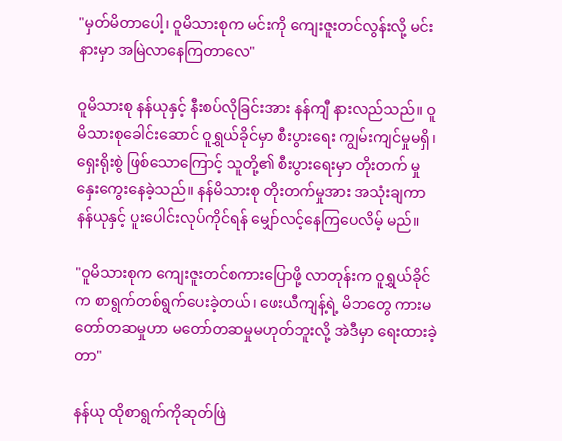"မှတ်မိတာပေါ့၊ ဝူမိသားစုက မင်းကို ကျေးဇူးတင်လွန်းလို့ မင်းနားမှာ အမြဲလာနေကြတာလေ"

ဝူမိသားစု နန်ယုနှင့် နီးစပ်လိုခြင်းအား နန်ကျီ နားလည်သည်။ ဝူမိသားစုခေါင်းဆောင် ဝူရွှယ်ခိုင်မှာ စီးပွားရေး ကျွမ်းကျင်မှုမရှိ၊ ရှေးရိုးစွဲ ဖြစ်သောကြောင့် သူတို့၏ စီးပွားရေးမှာ တိုးတက် မှုနှေးကွေးနေခဲ့သည်။ နန်မိသားစု တိုးတက်မှုအား အသုံးချကာ နန်ယုနှင့် ပူးပေါင်းလုပ်ကိုင်ရန် မျှော်လင့်နေကြပေလိမ့် မည်။

"ဝူမိသားစုက ကျေးဇူးတင်စကားပြောဖို့ လာတုန်းက ဝူရွှယ်ခိုင်က စာရွက်တစ်ရွက်ပေးခဲ့တယ်၊ ဖေးယီကျန့်ရဲ့ မိဘတွေ ကားမတော်တဆမှုဟာ မတော်တဆမှုမဟုတ်ဘူးလို့ အဲဒီမှာ ရေးထားခဲ့တာ"

နန်ယု ထိုစာရွက်ကိုဆုတ်ဖြဲ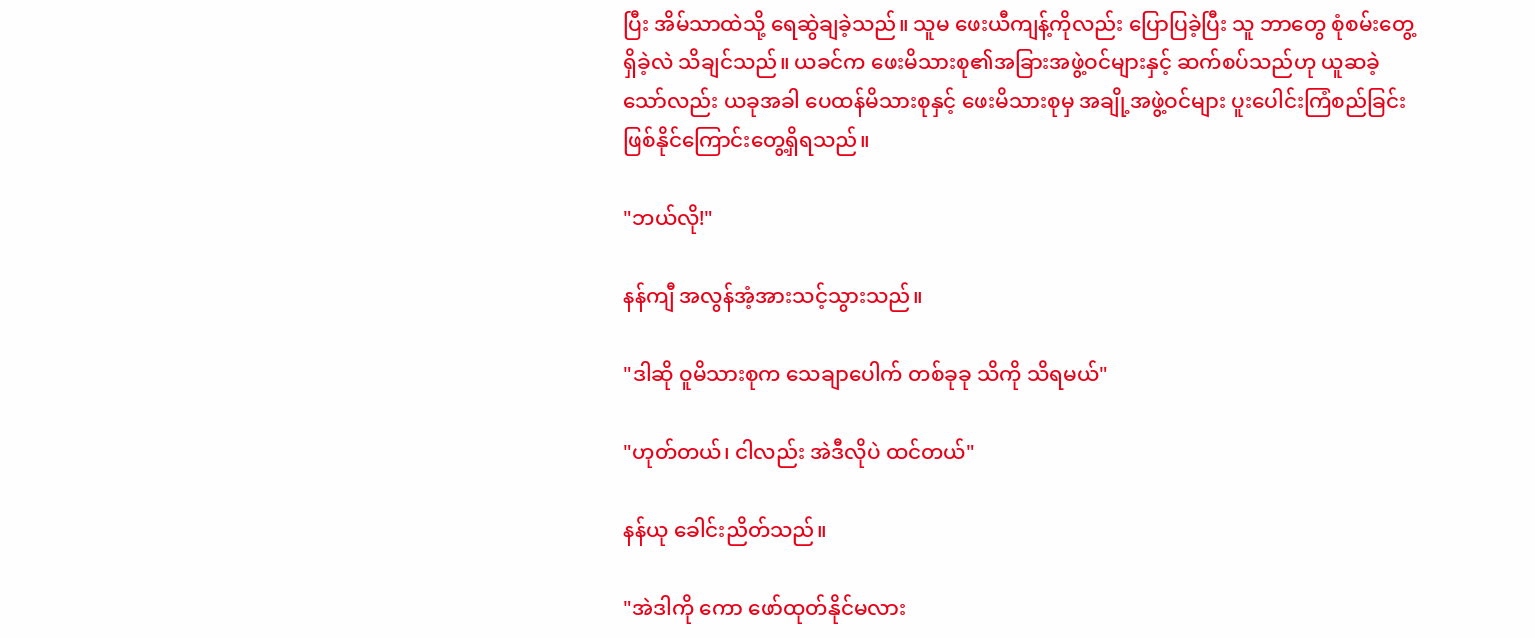ပြီး အိမ်သာထဲသို့ ရေဆွဲချခဲ့သည်။ သူမ ဖေးယီကျန့်ကိုလည်း ပြောပြခဲ့ပြီး သူ ဘာတွေ စုံစမ်းတွေ့ရှိခဲ့လဲ သိချင်သည်။ ယခင်က ဖေးမိသားစု၏အခြားအဖွဲ့ဝင်များနှင့် ဆက်စပ်သည်ဟု ယူဆခဲ့သော်လည်း ယခုအခါ ပေထန်မိသားစုနှင့် ဖေးမိသားစုမှ အချို့အဖွဲ့ဝင်များ ပူးပေါင်းကြံစည်ခြင်း ဖြစ်နိုင်ကြောင်းတွေ့ရှိရသည်။

"ဘယ်လို!"

နန်ကျီ အလွန်အံ့အားသင့်သွားသည်။

"ဒါဆို ဝူမိသားစုက သေချာပေါက် တစ်ခုခု သိကို သိရမယ်"

"ဟုတ်တယ်၊ ငါလည်း အဲဒီလိုပဲ ထင်တယ်"

နန်ယု ခေါင်းညိတ်သည်။

"အဲဒါကို ကော ဖော်ထုတ်နိုင်မလား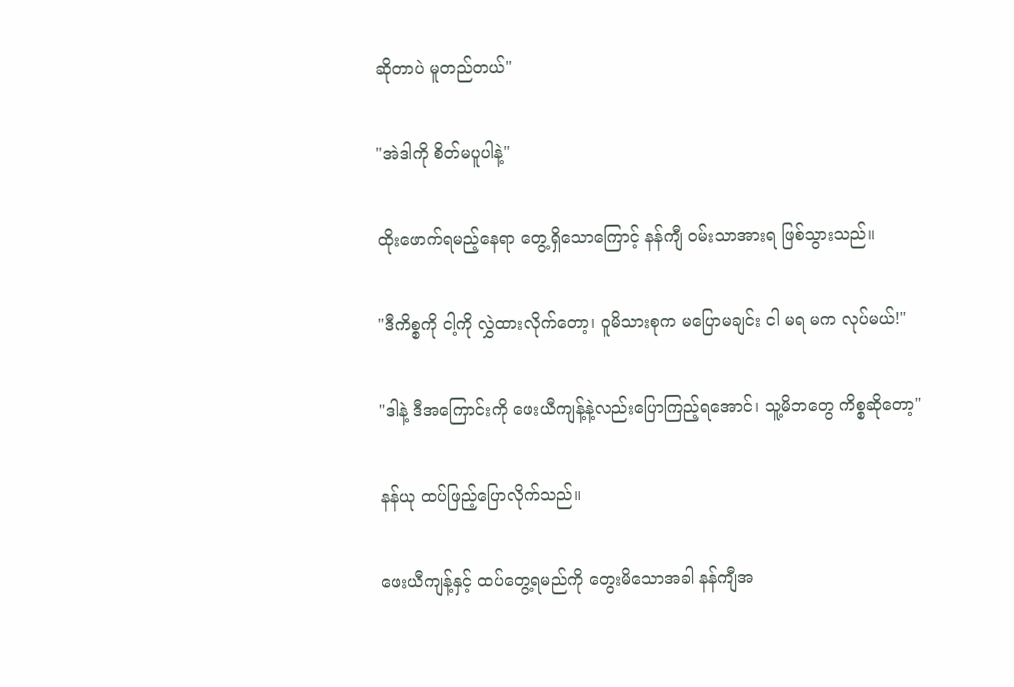ဆိုတာပဲ မူတည်တယ်"

"အဲဒါကို စိတ်မပူပါနဲ့"

ထိုးဖောက်ရမည့်နေရာ တွေ့ရှိသောကြောင့် နန်ကျီ ဝမ်းသာအားရ ဖြစ်သွားသည်။

"ဒီကိစ္စကို ငါ့ကို လွှဲထားလိုက်တော့၊ ဝူမိသားစုက မပြောမချင်း ငါ မရ မက လုပ်မယ်!"

"ဒါနဲ့ ဒီအကြောင်းကို ဖေးယီကျန့်နဲ့လည်းပြောကြည့်ရအောင်၊ သူ့မိဘတွေ ကိစ္စဆိုတော့"

နန်ယု ထပ်ဖြည့်ပြောလိုက်သည်။

ဖေးယီကျန့်နှင့် ထပ်တွေ့ရမည်ကို တွေးမိသောအခါ နန်ကျီအ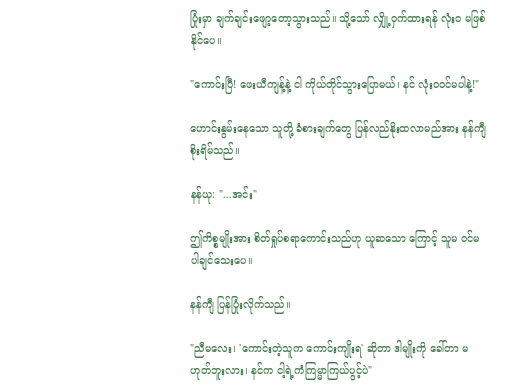ပြုံးမှာ ချက်ချင်းဖျော့တော့သွားသည်။ သို့သော် လျှို့ဝှက်ထားရန် လုံးဝ မဖြစ်နိုင်ပေ။

"ကောင်းပြီ! ဖေးယီကျန့်နဲ့ ငါ ကိုယ်တိုင်သွားပြောမယ်၊ နင် လုံးဝဝင်မပါနဲ့!"

ဟောင်းနွမ်းနေသော သူတို့ ခံစားချက်တွေ ပြန်လည်နိုးထလာမည်အား နန်ကျီ စိုးရိမ်သည်။

နန်ယု: "...အင်း"

ဤကိစ္စမျိုးအား စိတ်ရှုပ်စရာကောင်းသည်ဟု ယူဆသော ကြောင့် သူမ ဝင်မပါချင်သေးပေ။

နန်ကျီ ပြန်ပြုံးလိုက်သည်။

"ညီမလေး၊ 'ကောင်းတဲ့သူက ကောင်းကျိုးရ' ဆိုတာ ဒါမျိုးကို ခေါ်တာ မဟုတ်ဘူးလား၊ နင်က ငါ့ရဲ့ကံကြမ္မာကြယ်ပွင့်ပဲ"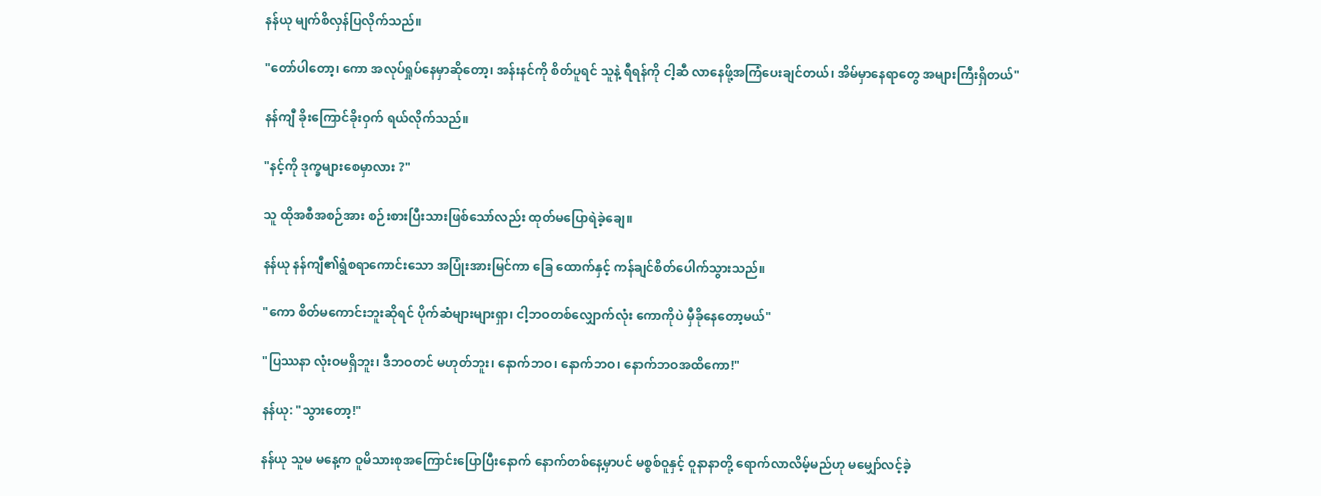နန်ယု မျက်စိလှန်ပြလိုက်သည်။

"တော်ပါတော့၊ ကော အလုပ်ရှုပ်နေမှာဆိုတော့၊ အန်းနင်ကို စိတ်ပူရင် သူနဲ့ ရီရန်ကို ငါ့ဆီ လာနေဖို့အကြံပေးချင်တယ်၊ အိမ်မှာနေရာတွေ အများကြီးရှိတယ်"

နန်ကျီ ခိုးကြောင်ခိုးဝှက် ရယ်လိုက်သည်။

"နင့်ကို ဒုက္ခများစေမှာလား ?"

သူ ထိုအစီအစဉ်အား စဉ်းစားပြီးသားဖြစ်သော်လည်း ထုတ်မပြောရဲခဲ့ချေ။

နန်ယု နန်ကျီ၏ရွံစရာကောင်းသော အပြုံးအားမြင်ကာ ခြေ ထောက်နှင့် ကန်ချင်စိတ်ပေါက်သွားသည်။

"ကော စိတ်မကောင်းဘူးဆိုရင် ပိုက်ဆံများများရှာ၊ ငါ့ဘဝတစ်လျှောက်လုံး ကောကိုပဲ မှီခိုနေတော့မယ်"

"ပြဿနာ လုံးဝမရှိဘူး၊ ဒီဘဝတင် မဟုတ်ဘူး၊ နောက်ဘဝ၊ နောက်ဘဝ၊ နောက်ဘဝအထိကော!"

နန်ယု: "သွားတော့!"

နန်ယု သူမ မနေ့က ဝူမိသားစုအကြောင်းပြောပြီးနောက် နောက်တစ်နေ့မှာပင် မစ္စစ်ဝူနှင့် ဝူနာနာတို့ ရောက်လာလိမ့်မည်ဟု မမျှော်လင့်ခဲ့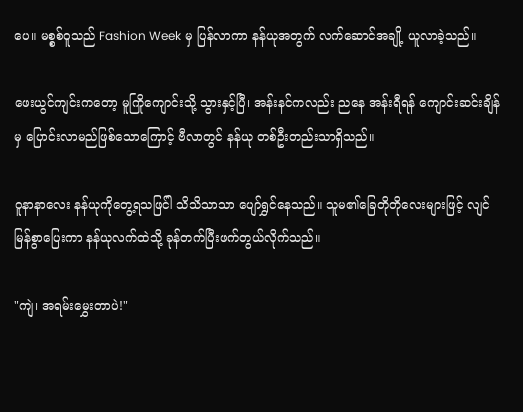ပေ။ မစ္စစ်ဝူသည် Fashion Week မှ ပြန်လာကာ နန်ယုအတွက် လက်ဆောင်အချို့ ယူလာခဲ့သည်။

ဖေးယွင်ကျင်းကတော့ မူကြိုကျောင်းသို့ သွားနှင့်ပြီ၊ အန်းနင်ကလည်း ညနေ အန်းရီရန် ကျောင်းဆင်းချိန်မှ ပြောင်းလာမည်ဖြစ်သောကြောင့် ဗီလာတွင် နန်ယု တစ်ဦးတည်းသာရှိသည်။

ဝူနာနာလေး နန်ယုကိုတွေ့ရသဖြင်ါ သိသိသာသာ ပျော်ရွှင်နေသည်။ သူမ၏ခြေတိုတိုလေးများဖြင့် လျင်မြန်စွာပြေးကာ နန်ယုလက်ထဲသို့ ခုန်တက်ပြီးဖက်တွယ်လိုက်သည်။

"ကျဲ၊ အရမ်းမွှေးတာပဲ!"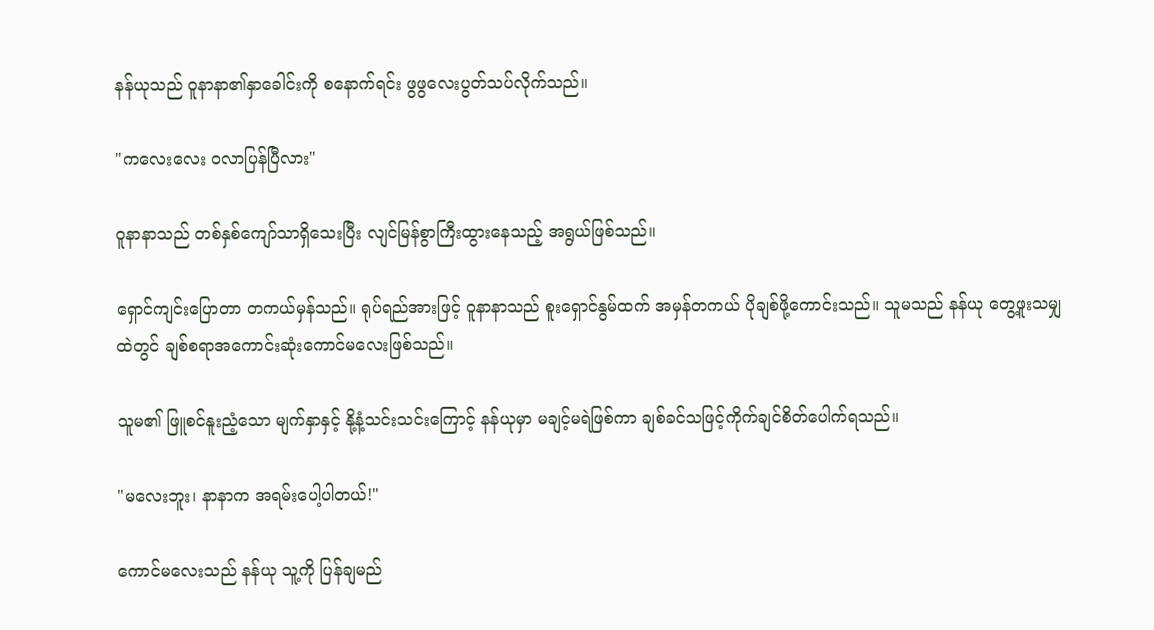နန်ယုသည် ဝူနာနာ၏နှာခေါင်းကို စနောက်ရင်း ဖွဖွလေးပွတ်သပ်လိုက်သည်။

"ကလေးလေး ဝလာပြန်ပြီလား"

ဝူနာနာသည် တစ်နှစ်ကျော်သာရှိသေးပြီး လျင်မြန်စွာကြီးထွားနေသည့် အရွယ်ဖြစ်သည်။

ရှောင်ကျင်းပြောတာ တကယ်မှန်သည်။ ရုပ်ရည်အားဖြင့် ဝူနာနာသည် စူးရှောင်နွမ်ထက် အမှန်တကယ် ပိုချစ်ဖို့ကောင်းသည်။ သူမသည် နန်ယု တွေ့ဖူးသမျှထဲတွင် ချစ်စရာအကောင်းဆုံးကောင်မလေးဖြစ်သည်။

သူမ၏ ဖြူစင်နူးညံ့သော မျက်နှာနှင့် နို့နံ့သင်းသင်းကြောင့် နန်ယုမှာ မချင့်မရဲဖြစ်ကာ ချစ်ခင်သဖြင့်ကိုက်ချင်စိတ်ပေါက်ရသည်။

"မလေးဘူး၊ နာနာက အရမ်းပေါ့ပါတယ်!"

ကောင်မလေးသည် နန်ယု သူ့ကို ပြန်ချမည်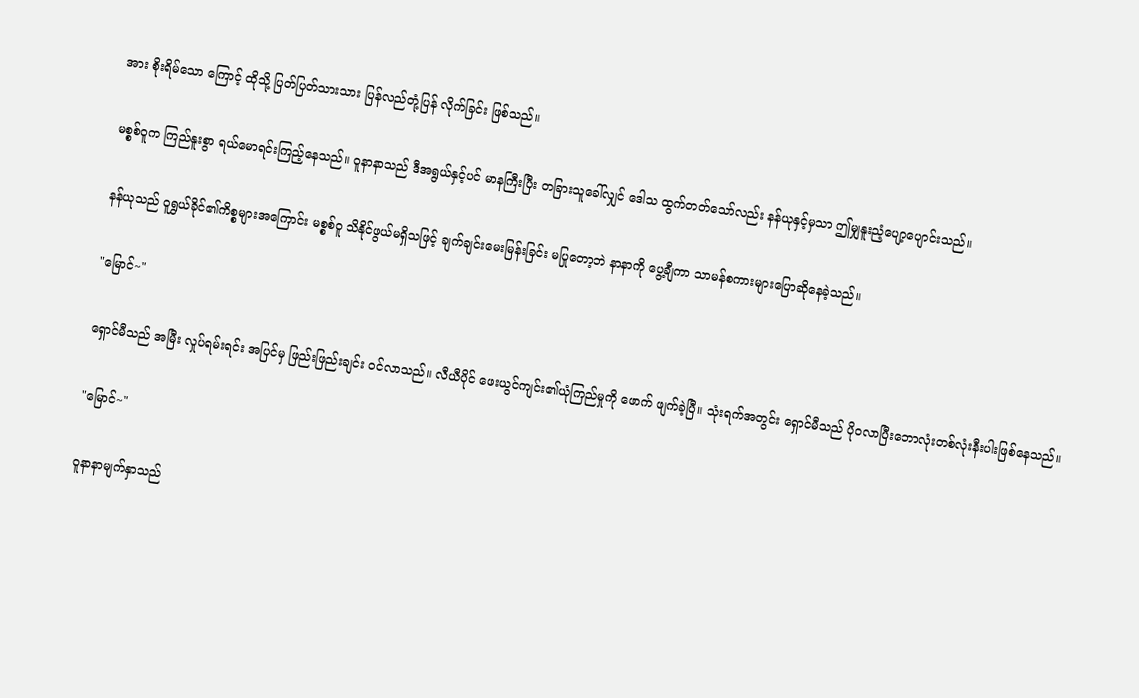အား စိုးရိမ်သော ကြောင့် ထိုသို့ ပြတ်ပြတ်သားသား ပြန်လည်တုံ့ပြန် လိုက်ခြင်း ဖြစ်သည်။

မစ္စစ်ဝူက ကြည်နူးစွာ ရယ်မောရင်းကြည့်နေသည်။ ဝူနာနာသည် ဒီအရွယ်နှင့်ပင် မာနကြီးပြီး တခြားသူခေါ်လျှင် ဒေါသ ထွက်တတ်သော်လည်း နန်ယုနှင့်မှသာ ဤမျှနူးညံ့ပျော့ပျောင်းသည်။

နန်ယုသည် ဝူရွှယ်ခိုင်၏ကိစ္စများအကြောင်း မစ္စစ်ဝူ သိနိုင်ဖွယ်မရှိသဖြင့် ချက်ချင်းမေးမြန်းခြင်း မပြုတော့ဘဲ နာနာကို ပွေ့ချီကာ သာမန်စကားများပြောဆိုနေခဲ့သည်။

"မြောင်~"

ရှောင်မီသည် အမြီး လှုပ်ရမ်းရင်း အပြင်မှ ဖြည်းဖြည်းချင်း ဝင်လာသည်။ လီယီပိုင် ဖေးယွင်ကျင်း၏ယုံကြည်မှုကို ဖောက် ဖျက်ခဲ့ပြီ။ သုံးရက်အတွင်း ရှောင်မီသည် ပိုဝလာပြီးဘောလုံးတစ်လုံးနီးပါးဖြစ်နေသည်။

"မြောင်~"

ဝူနာနာမျက်နှာသည်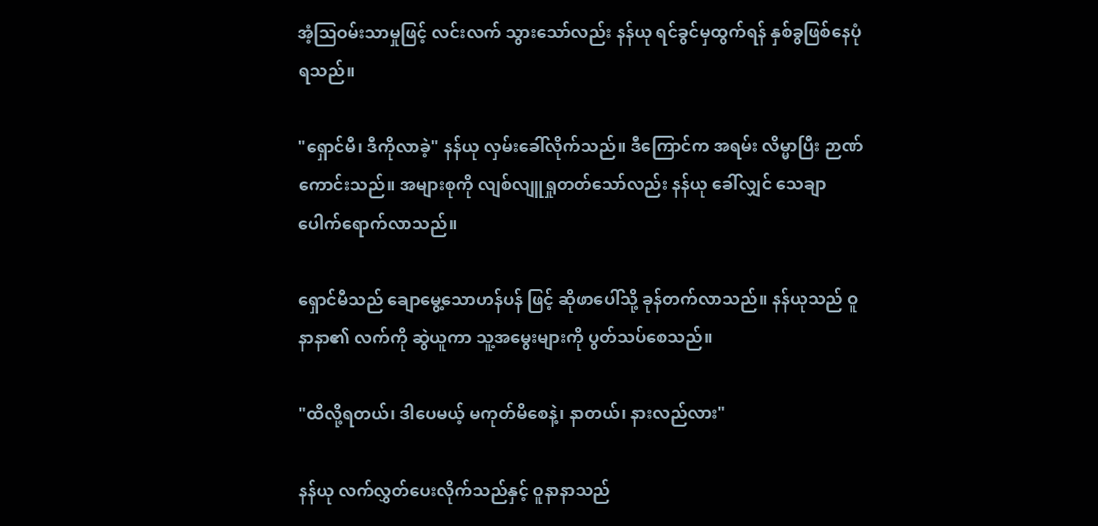အံ့ဩဝမ်းသာမှုဖြင့် လင်းလက် သွားသော်လည်း နန်ယု ရင်ခွင်မှထွက်ရန် နှစ်ခွဖြစ်နေပုံရသည်။

"ရှောင်မီ၊ ဒီကိုလာခဲ့" နန်ယု လှမ်းခေါ်လိုက်သည်။ ဒီကြောင်က အရမ်း လိမ္မာပြီး ဉာဏ်ကောင်းသည်။ အများစုကို လျစ်လျူရှုတတ်သော်လည်း နန်ယု ခေါ်လျှင် သေချာပေါက်ရောက်လာသည်။

ရှောင်မီသည် ချောမွေ့သောဟန်ပန် ဖြင့် ဆိုဖာပေါ်သို့ ခုန်တက်လာသည်။ နန်ယုသည် ဝူနာနာ၏ လက်ကို ဆွဲယူကာ သူ့အမွေးများကို ပွတ်သပ်စေသည်။

"ထိလို့ရတယ်၊ ဒါပေမယ့် မကုတ်မိစေနဲ့၊ နာတယ်၊ နားလည်လား"

နန်ယု လက်လွှတ်ပေးလိုက်သည်နှင့် ဝူနာနာသည်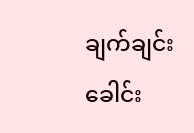ချက်ချင်း ခေါင်း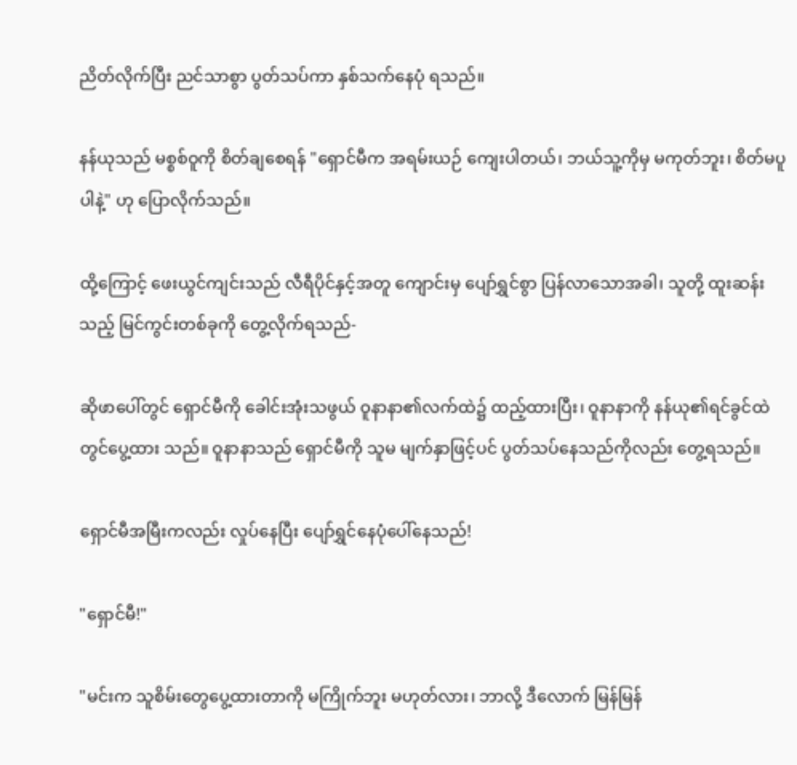ညိတ်လိုက်ပြီး ညင်သာစွာ ပွတ်သပ်ကာ နှစ်သက်နေပုံ ရသည်။

နန်ယုသည် မစ္စစ်ဝူကို စိတ်ချစေရန် "ရှောင်မီက အရမ်းယဉ် ကျေးပါတယ်၊ ဘယ်သူ့ကိုမှ မကုတ်ဘူး၊ စိတ်မပူပါနဲ့" ဟု ပြောလိုက်သည်။

ထို့ကြောင့် ဖေးယွင်ကျင်းသည် လီရီပိုင်နှင့်အတူ ကျောင်းမှ ပျော်ရွှင်စွာ ပြန်လာသောအခါ၊ သူတို့ ထူးဆန်းသည့် မြင်ကွင်းတစ်ခုကို တွေ့လိုက်ရသည်-

ဆိုဖာပေါ်တွင် ရှောင်မီကို ခေါင်းအုံးသဖွယ် ဝူနာနာ၏လက်ထဲ၌ ထည့်ထားပြီး၊ ဝူနာနာကို နန်ယု၏ရင်ခွင်ထဲတွင်ပွေ့ထား သည်။ ဝူနာနာသည် ရှောင်မီကို သူမ မျက်နှာဖြင့်ပင် ပွတ်သပ်နေသည်ကိုလည်း တွေ့ရသည်။

ရှောင်မီအမြီးကလည်း လှုပ်နေပြီး ပျော်ရွှင်နေပုံပေါ်နေသည်!

"ရှောင်မီ!"

"မင်းက သူစိမ်းတွေပွေ့ထားတာကို မကြိုက်ဘူး မဟုတ်လား၊ ဘာလို့ ဒီလောက် မြန်မြန်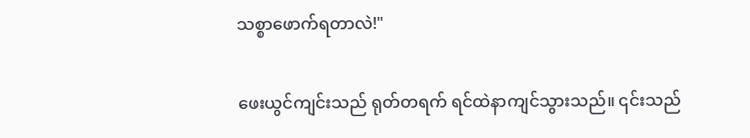သစ္စာဖောက်ရတာလဲ!"

ဖေးယွင်ကျင်းသည် ရုတ်တရက် ရင်ထဲနာကျင်သွားသည်။ ၎င်းသည်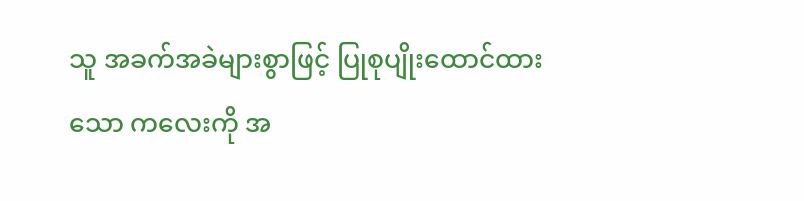သူ အခက်အခဲများစွာဖြင့် ပြုစုပျိုးထောင်ထားသော ကလေးကို အ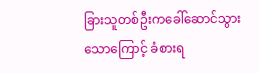ခြားသူတစ်ဦးကခေါ်ဆောင်သွားသောကြောင့် ခံစားရ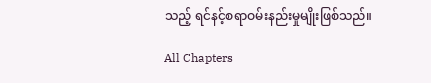သည့် ရင်နင့်စရာဝမ်းနည်းမှုမျိုးဖြစ်သည်။

All Chapters